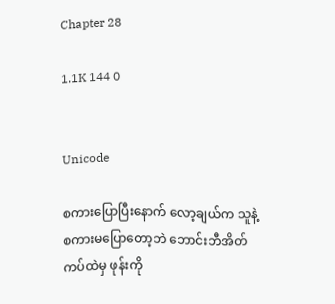Chapter 28

1.1K 144 0


Unicode

စကားပြောပြီးနောက် လော့ချယ်က သူနဲ့ စကားမပြောတော့ဘဲ ဘောင်းဘီအိတ်ကပ်ထဲမှ ဖုန်းကို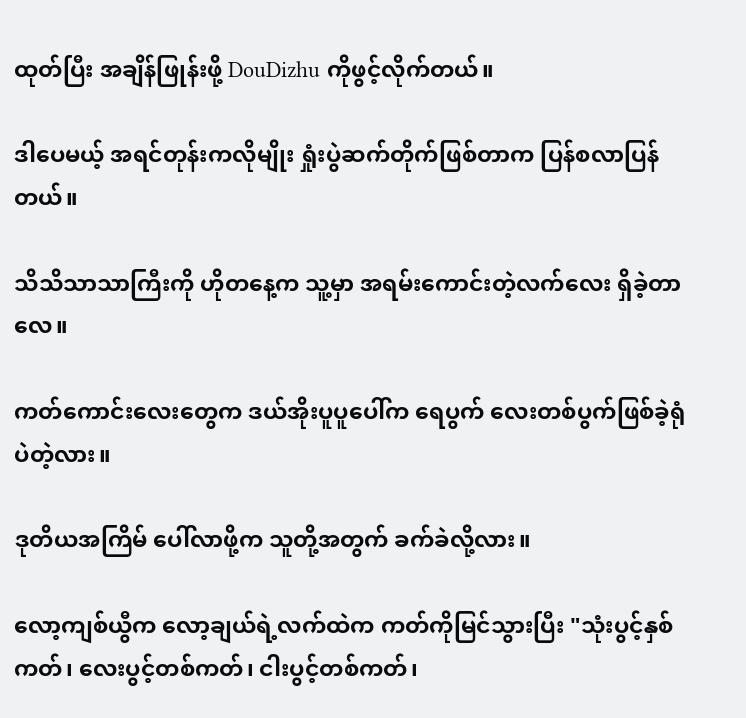ထုတ်ပြီး အချိန်ဖြုန်းဖို့ DouDizhu ကိုဖွင့်လိုက်တယ်။

ဒါပေမယ့် အရင်တုန်းကလိုမျိုး ရှုံးပွဲဆက်တိုက်ဖြစ်တာက ပြန်စလာပြန်တယ်။

သိသိသာသာကြီးကို ဟိုတနေ့က သူ့မှာ အရမ်းကောင်းတဲ့လက်လေး ရှိခဲ့တာလေ။

ကတ်ကောင်းလေးတွေက ဒယ်အိုးပူပူပေါ်က ရေပွက် လေးတစ်ပွက်ဖြစ်ခဲ့ရုံပဲတဲ့လား။

ဒုတိယအကြိမ် ပေါ်လာဖို့က သူတို့အတွက် ခက်ခဲလို့လား။

လော့ကျစ်ယွီက လော့ချယ်ရဲ့လက်ထဲက ကတ်ကိုမြင်သွားပြီး "သုံးပွင့်နှစ်ကတ်၊ လေးပွင့်တစ်ကတ်၊ ငါးပွင့်တစ်ကတ်၊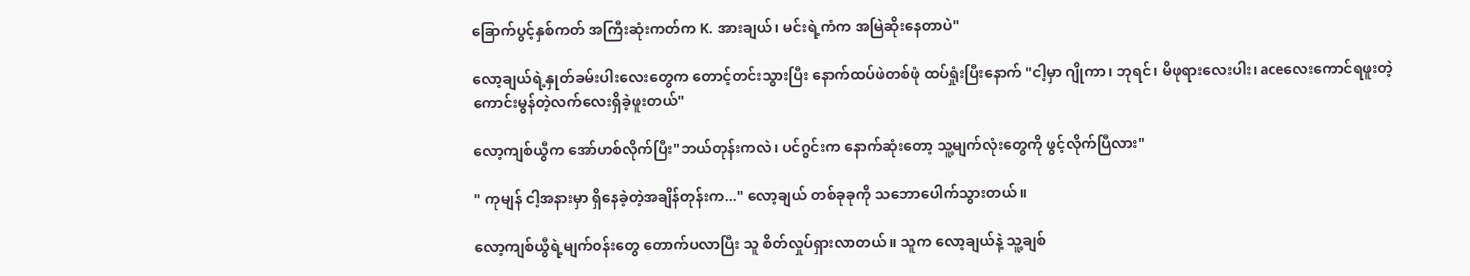ခြောက်ပွင့်နှစ်ကတ် အကြီးဆုံးကတ်က K. အားချယ်၊ မင်းရဲ့ကံက အမြဲဆိုးနေတာပဲ"

လော့ချယ်ရဲ့နှုတ်ခမ်းပါးလေးတွေက တောင့်တင်းသွားပြီး နောက်ထပ်ဖဲတစ်ဖုံ ထပ်ရှုံးပြီးနောက် "ငါ့မှာ ဂျိုကာ၊ ဘုရင်၊ မိဖုရားလေးပါး၊ aceလေးကောင်ရဖူးတဲ့ ကောင်းမွန်တဲ့လက်လေးရှိခဲ့ဖူးတယ်"

လော့ကျစ်ယွီက အော်ဟစ်လိုက်ပြီး"ဘယ်တုန်းကလဲ၊ ပင်ဂွင်းက နောက်ဆုံးတော့ သူ့မျက်လုံးတွေကို ဖွင့်လိုက်ပြီလား"

" ကုမျန် ငါ့အနားမှာ ရှိနေခဲ့တဲ့အချိန်တုန်းက..." လော့ချယ် တစ်ခုခုကို သဘောပေါက်သွားတယ်။

လော့ကျစ်ယွီရဲ့မျက်၀န်းတွေ တောက်ပလာပြီး သူ စိတ်လှုပ်ရှားလာတယ်။ သူ‌က လော့ချယ်နဲ့ သူ့ချစ်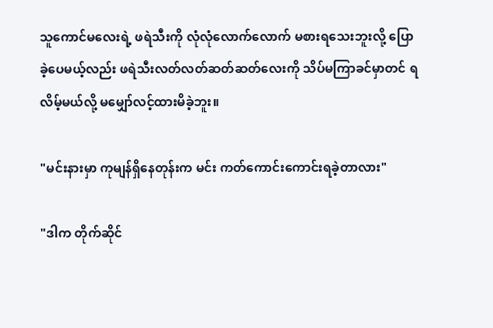သူကောင်မလေးရဲ့ ဖရဲသီးကို လုံလုံလောက်လောက် မစားရသေးဘူးလို့ ပြောခဲ့ပေမယ့်လည်း ဖရဲသီးလတ်လတ်ဆတ်ဆတ်လေးကို သိပ်မကြာခင်မှာတင် ရလိမ့်မယ်လို့ မမျှော်လင့်ထားမိခဲ့ဘူး။

"မင်းနားမှာ ကုမျန်ရှိနေတုန်းက မင်း ကတ်ကောင်းကောင်းရခဲ့တာလား"

"ဒါက တိုက်ဆိုင်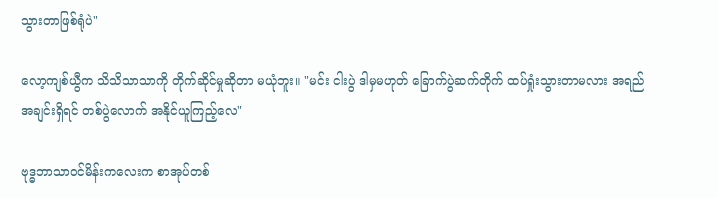သွားတာဖြစ်ရုံပဲ"

လော့ကျစ်ယွီက သိသိသာသာကို တိုက်ဆိုင်မှုဆိုတာ မယုံဘူး။ "မင်း ငါးပွဲ ဒါမှမဟုတ် ခြောက်ပွဲဆက်တိုက် ထပ်ရှုံးသွားတာမလား အရည်အချင်းရှိရင် တစ်ပွဲလောက် အနိုင်ယူကြည့်လေ"

ဗုဒ္ဓဘာသာ၀င်မိန်းကလေးက စာအုပ်တစ်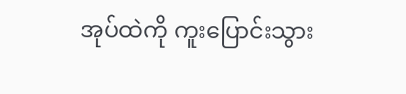အုပ်ထဲကို ကူးပြောင်းသွား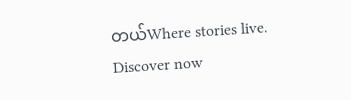တယ်Where stories live. Discover now